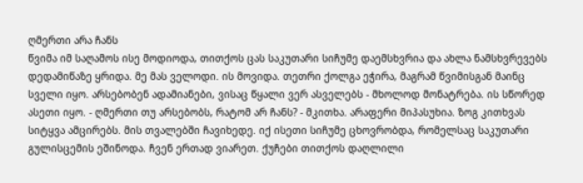ღმერთი არა ჩანს
წვიმა იმ საღამოს ისე მოდიოდა, თითქოს ცას საკუთარი სიჩუმე დაემსხვრია და ახლა ნამსხვრევებს დედამიწაზე ყრიდა. მე მას ველოდი. ის მოვიდა. თეთრი ქოლგა ეჭირა, მაგრამ წვიმისგან მაინც სველი იყო. არსებობენ ადამიანები, ვისაც წყალი ვერ ასველებს - მხოლოდ მონატრება. ის სწორედ ასეთი იყო. - ღმერთი თუ არსებობს, რატომ არ ჩანს? - მკითხა. არაფერი მიპასუხია. ზოგ კითხვას სიტყვა ამცირებს. მის თვალებში ჩავიხედე. იქ ისეთი სიჩუმე ცხოვრობდა, რომელსაც საკუთარი გულისცემის ეშინოდა. ჩვენ ერთად ვიარეთ. ქუჩები თითქოს დაღლილი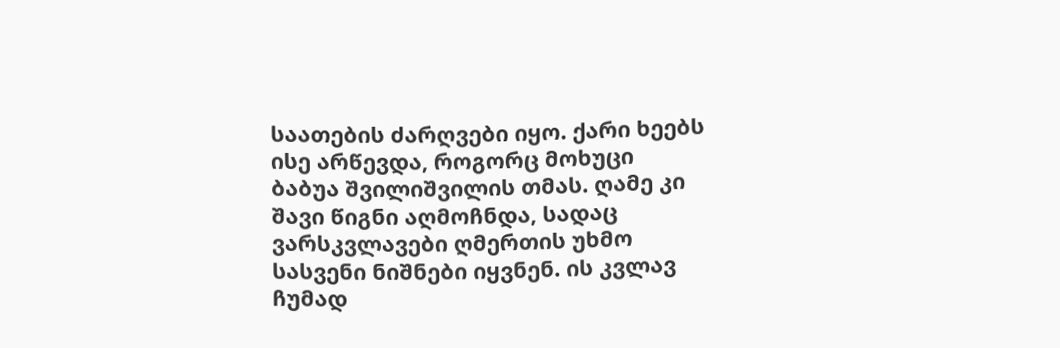საათების ძარღვები იყო. ქარი ხეებს ისე არწევდა, როგორც მოხუცი ბაბუა შვილიშვილის თმას. ღამე კი შავი წიგნი აღმოჩნდა, სადაც ვარსკვლავები ღმერთის უხმო სასვენი ნიშნები იყვნენ. ის კვლავ ჩუმად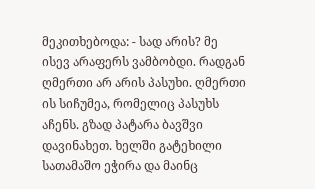მეკითხებოდა: - სად არის? მე ისევ არაფერს ვამბობდი. რადგან ღმერთი არ არის პასუხი. ღმერთი ის სიჩუმეა, რომელიც პასუხს აჩენს. გზად პატარა ბავშვი დავინახეთ. ხელში გატეხილი სათამაშო ეჭირა და მაინც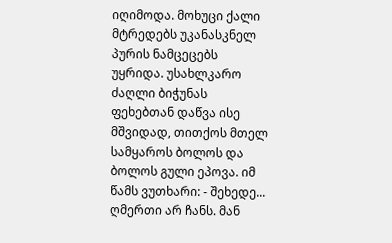იღიმოდა. მოხუცი ქალი მტრედებს უკანასკნელ პურის ნამცეცებს უყრიდა. უსახლკარო ძაღლი ბიჭუნას ფეხებთან დაწვა ისე მშვიდად, თითქოს მთელ სამყაროს ბოლოს და ბოლოს გული ეპოვა. იმ წამს ვუთხარი: - შეხედე... ღმერთი არ ჩანს. მან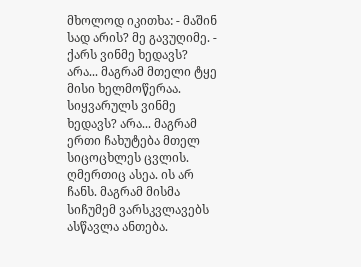მხოლოდ იკითხა: - მაშინ სად არის? მე გავუღიმე. - ქარს ვინმე ხედავს? არა... მაგრამ მთელი ტყე მისი ხელმოწერაა. სიყვარულს ვინმე ხედავს? არა... მაგრამ ერთი ჩახუტება მთელ სიცოცხლეს ცვლის. ღმერთიც ასეა. ის არ ჩანს. მაგრამ მისმა სიჩუმემ ვარსკვლავებს ასწავლა ანთება.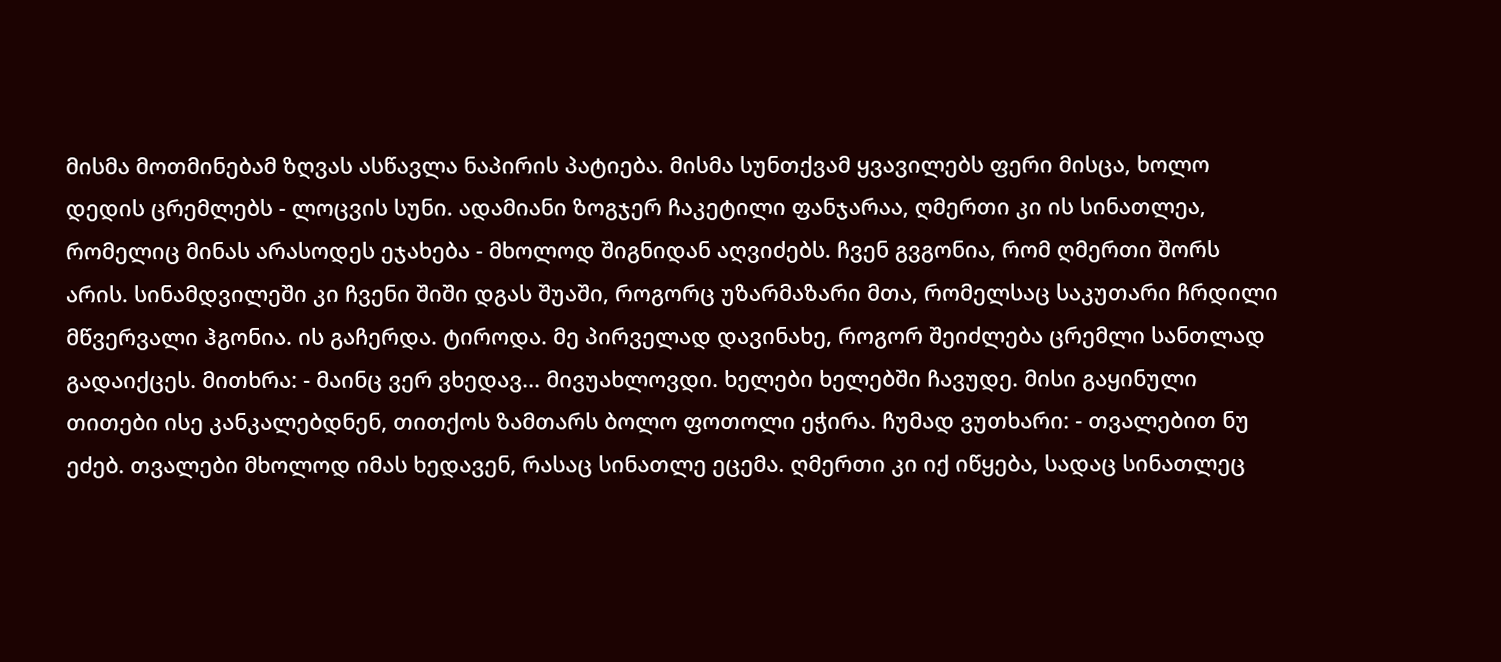მისმა მოთმინებამ ზღვას ასწავლა ნაპირის პატიება. მისმა სუნთქვამ ყვავილებს ფერი მისცა, ხოლო დედის ცრემლებს - ლოცვის სუნი. ადამიანი ზოგჯერ ჩაკეტილი ფანჯარაა, ღმერთი კი ის სინათლეა, რომელიც მინას არასოდეს ეჯახება - მხოლოდ შიგნიდან აღვიძებს. ჩვენ გვგონია, რომ ღმერთი შორს არის. სინამდვილეში კი ჩვენი შიში დგას შუაში, როგორც უზარმაზარი მთა, რომელსაც საკუთარი ჩრდილი მწვერვალი ჰგონია. ის გაჩერდა. ტიროდა. მე პირველად დავინახე, როგორ შეიძლება ცრემლი სანთლად გადაიქცეს. მითხრა: - მაინც ვერ ვხედავ... მივუახლოვდი. ხელები ხელებში ჩავუდე. მისი გაყინული თითები ისე კანკალებდნენ, თითქოს ზამთარს ბოლო ფოთოლი ეჭირა. ჩუმად ვუთხარი: - თვალებით ნუ ეძებ. თვალები მხოლოდ იმას ხედავენ, რასაც სინათლე ეცემა. ღმერთი კი იქ იწყება, სადაც სინათლეც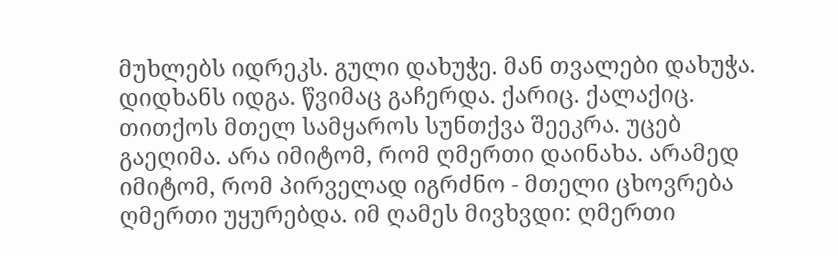მუხლებს იდრეკს. გული დახუჭე. მან თვალები დახუჭა. დიდხანს იდგა. წვიმაც გაჩერდა. ქარიც. ქალაქიც. თითქოს მთელ სამყაროს სუნთქვა შეეკრა. უცებ გაეღიმა. არა იმიტომ, რომ ღმერთი დაინახა. არამედ იმიტომ, რომ პირველად იგრძნო - მთელი ცხოვრება ღმერთი უყურებდა. იმ ღამეს მივხვდი: ღმერთი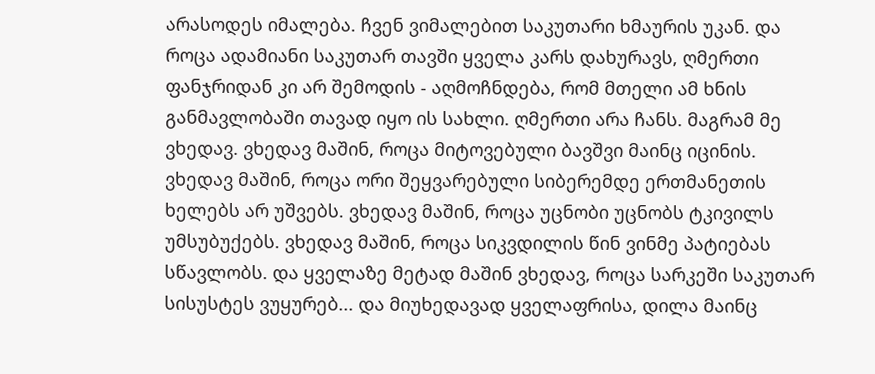არასოდეს იმალება. ჩვენ ვიმალებით საკუთარი ხმაურის უკან. და როცა ადამიანი საკუთარ თავში ყველა კარს დახურავს, ღმერთი ფანჯრიდან კი არ შემოდის - აღმოჩნდება, რომ მთელი ამ ხნის განმავლობაში თავად იყო ის სახლი. ღმერთი არა ჩანს. მაგრამ მე ვხედავ. ვხედავ მაშინ, როცა მიტოვებული ბავშვი მაინც იცინის. ვხედავ მაშინ, როცა ორი შეყვარებული სიბერემდე ერთმანეთის ხელებს არ უშვებს. ვხედავ მაშინ, როცა უცნობი უცნობს ტკივილს უმსუბუქებს. ვხედავ მაშინ, როცა სიკვდილის წინ ვინმე პატიებას სწავლობს. და ყველაზე მეტად მაშინ ვხედავ, როცა სარკეში საკუთარ სისუსტეს ვუყურებ... და მიუხედავად ყველაფრისა, დილა მაინც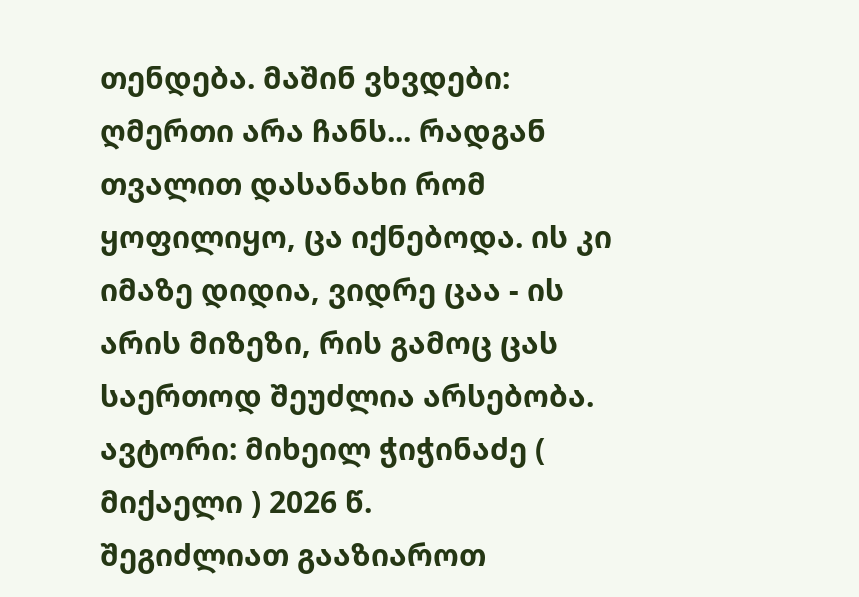თენდება. მაშინ ვხვდები: ღმერთი არა ჩანს... რადგან თვალით დასანახი რომ ყოფილიყო, ცა იქნებოდა. ის კი იმაზე დიდია, ვიდრე ცაა - ის არის მიზეზი, რის გამოც ცას საერთოდ შეუძლია არსებობა. ავტორი: მიხეილ ჭიჭინაძე ( მიქაელი ) 2026 წ.
შეგიძლიათ გააზიაროთ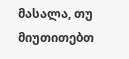მასალა, თუ მიუთითებთ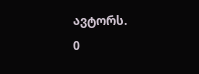ავტორს.
0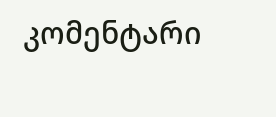კომენტარი